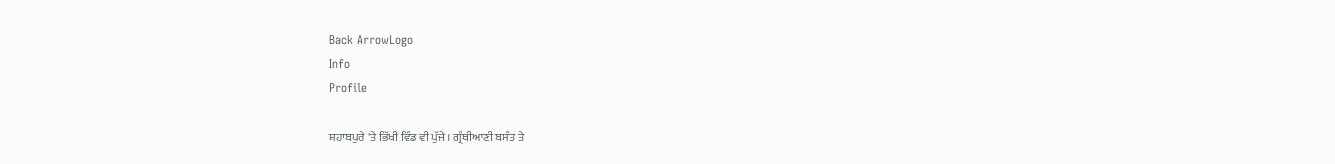Back ArrowLogo
Info
Profile

ਸ਼ਹਾਬਪੁਰੇ 'ਤੇ ਭਿੱਖੀ ਵਿੰਡ ਵੀ ਪੁੱਜੇ। ਗ੍ਰੰਥੀਆਣੀ ਬਸੰਤ ਤੇ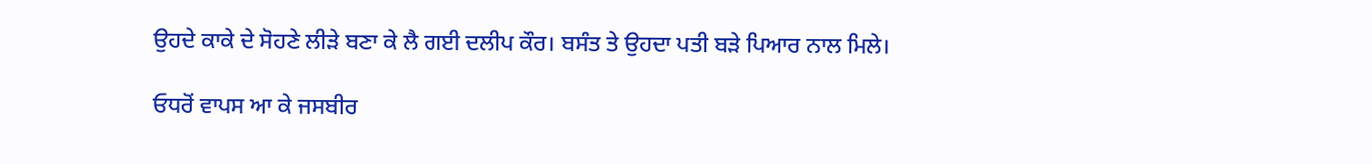ਉਹਦੇ ਕਾਕੇ ਦੇ ਸੋਹਣੇ ਲੀੜੇ ਬਣਾ ਕੇ ਲੈ ਗਈ ਦਲੀਪ ਕੌਰ। ਬਸੰਤ ਤੇ ਉਹਦਾ ਪਤੀ ਬੜੇ ਪਿਆਰ ਨਾਲ ਮਿਲੇ।

ਓਧਰੋਂ ਵਾਪਸ ਆ ਕੇ ਜਸਬੀਰ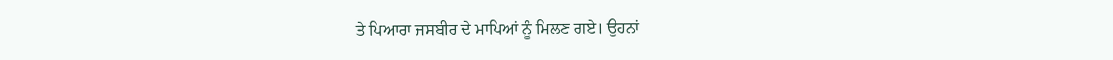ਤੇ ਪਿਆਰਾ ਜਸਬੀਰ ਦੇ ਮਾਪਿਆਂ ਨੂੰ ਮਿਲਣ ਗਏ। ਉਹਨਾਂ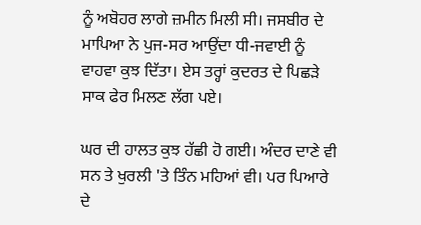ਨੂੰ ਅਬੋਹਰ ਲਾਗੇ ਜ਼ਮੀਨ ਮਿਲੀ ਸੀ। ਜਸਬੀਰ ਦੇ ਮਾਪਿਆ ਨੇ ਪੁਜ-ਸਰ ਆਉਂਦਾ ਧੀ-ਜਵਾਈ ਨੂੰ ਵਾਹਵਾ ਕੁਝ ਦਿੱਤਾ। ਏਸ ਤਰ੍ਹਾਂ ਕੁਦਰਤ ਦੇ ਪਿਛੜੇ ਸਾਕ ਫੇਰ ਮਿਲਣ ਲੱਗ ਪਏ।

ਘਰ ਦੀ ਹਾਲਤ ਕੁਝ ਹੱਛੀ ਹੋ ਗਈ। ਅੰਦਰ ਦਾਣੇ ਵੀ ਸਨ ਤੇ ਖੁਰਲੀ 'ਤੇ ਤਿੰਨ ਮਹਿਆਂ ਵੀ। ਪਰ ਪਿਆਰੇ ਦੇ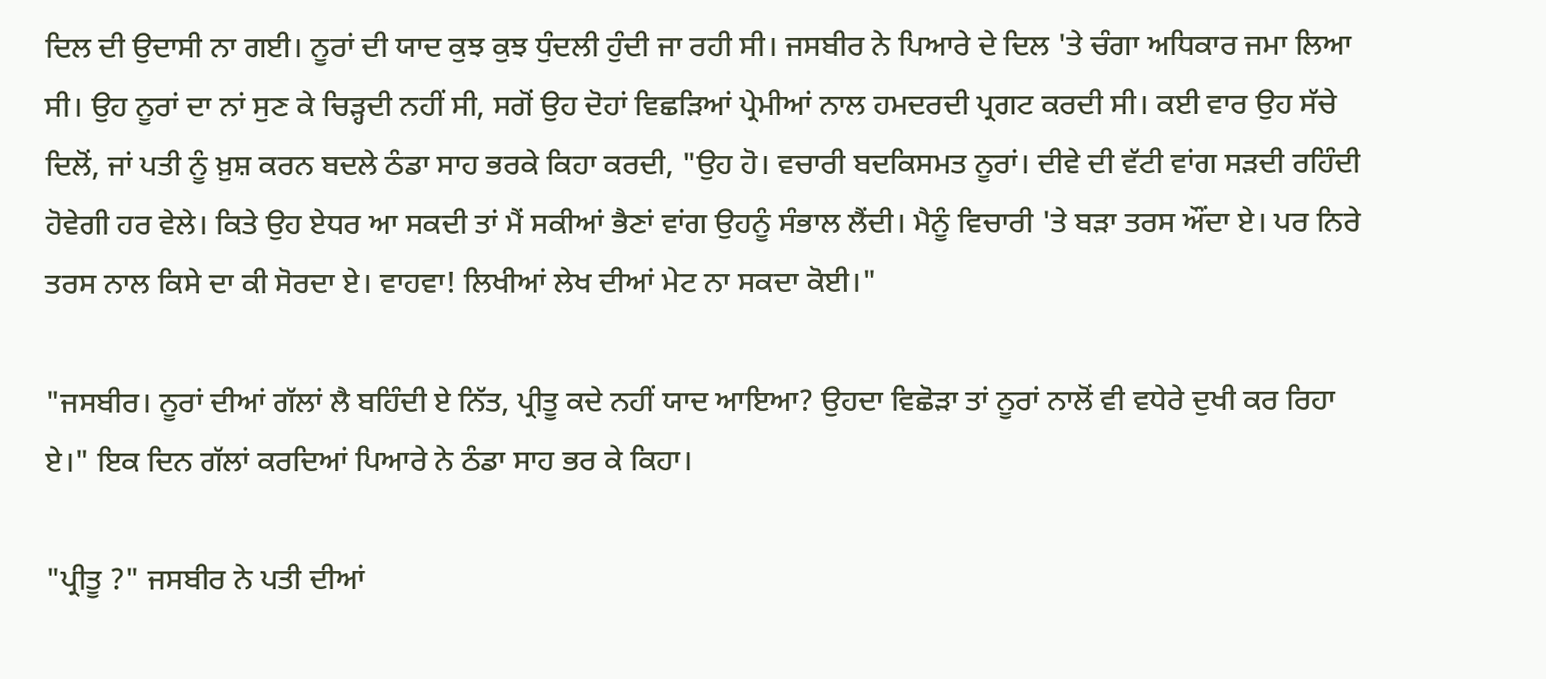ਦਿਲ ਦੀ ਉਦਾਸੀ ਨਾ ਗਈ। ਨੂਰਾਂ ਦੀ ਯਾਦ ਕੁਝ ਕੁਝ ਧੁੰਦਲੀ ਹੁੰਦੀ ਜਾ ਰਹੀ ਸੀ। ਜਸਬੀਰ ਨੇ ਪਿਆਰੇ ਦੇ ਦਿਲ 'ਤੇ ਚੰਗਾ ਅਧਿਕਾਰ ਜਮਾ ਲਿਆ ਸੀ। ਉਹ ਨੂਰਾਂ ਦਾ ਨਾਂ ਸੁਣ ਕੇ ਚਿੜ੍ਹਦੀ ਨਹੀਂ ਸੀ, ਸਗੋਂ ਉਹ ਦੋਹਾਂ ਵਿਛੜਿਆਂ ਪ੍ਰੇਮੀਆਂ ਨਾਲ ਹਮਦਰਦੀ ਪ੍ਰਗਟ ਕਰਦੀ ਸੀ। ਕਈ ਵਾਰ ਉਹ ਸੱਚੇ ਦਿਲੋਂ, ਜਾਂ ਪਤੀ ਨੂੰ ਖ਼ੁਸ਼ ਕਰਨ ਬਦਲੇ ਠੰਡਾ ਸਾਹ ਭਰਕੇ ਕਿਹਾ ਕਰਦੀ, "ਉਹ ਹੋ। ਵਚਾਰੀ ਬਦਕਿਸਮਤ ਨੂਰਾਂ। ਦੀਵੇ ਦੀ ਵੱਟੀ ਵਾਂਗ ਸੜਦੀ ਰਹਿੰਦੀ ਹੋਵੇਗੀ ਹਰ ਵੇਲੇ। ਕਿਤੇ ਉਹ ਏਧਰ ਆ ਸਕਦੀ ਤਾਂ ਮੈਂ ਸਕੀਆਂ ਭੈਣਾਂ ਵਾਂਗ ਉਹਨੂੰ ਸੰਭਾਲ ਲੈਂਦੀ। ਮੈਨੂੰ ਵਿਚਾਰੀ 'ਤੇ ਬੜਾ ਤਰਸ ਔਂਦਾ ਏ। ਪਰ ਨਿਰੇ ਤਰਸ ਨਾਲ ਕਿਸੇ ਦਾ ਕੀ ਸੋਰਦਾ ਏ। ਵਾਹਵਾ! ਲਿਖੀਆਂ ਲੇਖ ਦੀਆਂ ਮੇਟ ਨਾ ਸਕਦਾ ਕੋਈ।"

"ਜਸਬੀਰ। ਨੂਰਾਂ ਦੀਆਂ ਗੱਲਾਂ ਲੈ ਬਹਿੰਦੀ ਏ ਨਿੱਤ, ਪ੍ਰੀਤੂ ਕਦੇ ਨਹੀਂ ਯਾਦ ਆਇਆ? ਉਹਦਾ ਵਿਛੋੜਾ ਤਾਂ ਨੂਰਾਂ ਨਾਲੋਂ ਵੀ ਵਧੇਰੇ ਦੁਖੀ ਕਰ ਰਿਹਾ ਏ।" ਇਕ ਦਿਨ ਗੱਲਾਂ ਕਰਦਿਆਂ ਪਿਆਰੇ ਨੇ ਠੰਡਾ ਸਾਹ ਭਰ ਕੇ ਕਿਹਾ।

"ਪ੍ਰੀਤੂ ?" ਜਸਬੀਰ ਨੇ ਪਤੀ ਦੀਆਂ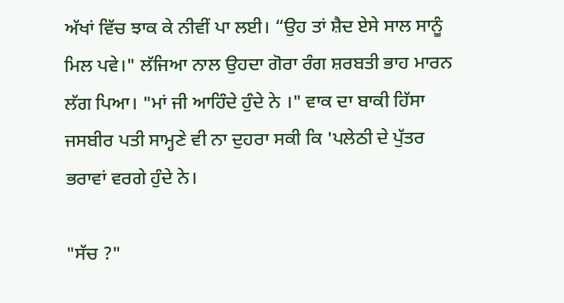ਅੱਖਾਂ ਵਿੱਚ ਝਾਕ ਕੇ ਨੀਵੀਂ ਪਾ ਲਈ। “ਉਹ ਤਾਂ ਸ਼ੈਦ ਏਸੇ ਸਾਲ ਸਾਨੂੰ ਮਿਲ ਪਵੇ।" ਲੱਜਿਆ ਨਾਲ ਉਹਦਾ ਗੋਰਾ ਰੰਗ ਸ਼ਰਬਤੀ ਭਾਹ ਮਾਰਨ ਲੱਗ ਪਿਆ। "ਮਾਂ ਜੀ ਆਹਿੰਦੇ ਹੁੰਦੇ ਨੇ ।" ਵਾਕ ਦਾ ਬਾਕੀ ਹਿੱਸਾ ਜਸਬੀਰ ਪਤੀ ਸਾਮ੍ਹਣੇ ਵੀ ਨਾ ਦੁਹਰਾ ਸਕੀ ਕਿ 'ਪਲੇਠੀ ਦੇ ਪੁੱਤਰ ਭਰਾਵਾਂ ਵਰਗੇ ਹੁੰਦੇ ਨੇ।

"ਸੱਚ ?"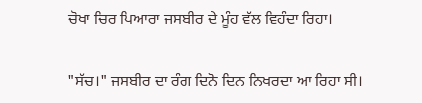ਚੋਖਾ ਚਿਰ ਪਿਆਰਾ ਜਸਬੀਰ ਦੇ ਮੂੰਹ ਵੱਲ ਵਿਹੰਦਾ ਰਿਹਾ।

"ਸੱਚ।" ਜਸਬੀਰ ਦਾ ਰੰਗ ਦਿਨੋ ਦਿਨ ਨਿਖਰਦਾ ਆ ਰਿਹਾ ਸੀ।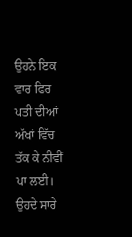ਉਹਨੇ ਇਕ ਵਾਰ ਫਿਰ ਪਤੀ ਦੀਆਂ ਅੱਖਾਂ ਵਿੱਚ ਤੱਕ ਕੇ ਨੀਵੀਂ ਪਾ ਲਈ। ਉਹਦੇ ਸਾਰੇ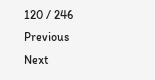120 / 246
Previous
Next